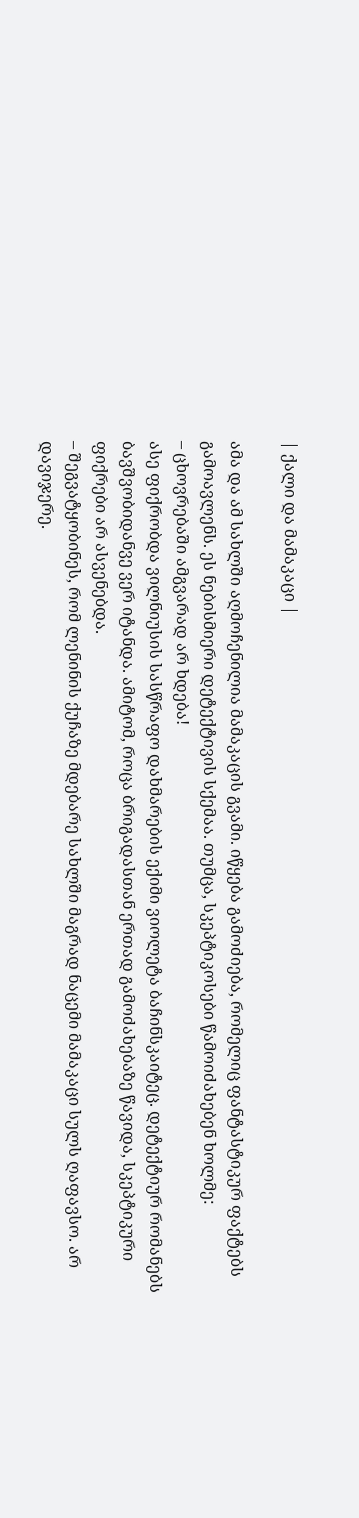| ქალი და მამაკაცი |

ამა და ამ სახლში აღმოჩენილია მამაკაცის გვამი. იწყება გამოძიება, რომელიც ფანტასტიკურ ფაქტებს გამოავლენს. ეს ნებისმიერი დეტექტივის სქემაა. თუმცა, სკეპტიკოსები წამოიძახებენ ხოლმე:
– ცხოვრებაში ამგვარად არ ხდება!
ასე ფიქრობდა ვილნიუსის სასწრაფო დახმარების ექიმი ვიოლეტა ბაჩინსკაიტეც. დეტექტიურ რომანებს ბავშვობიდანვე ვერ იტანდა. ამიტომ, როცა ბრიგადასთან ერთად გამოძახებაზე წავიდა, სკეპტიკური ფიქრები არ ასვენებდა.
– შეგვატყობინეს, რომ ლენინის ქუჩაზე მდებარე სახლში მაგრად ნაცემი მამაკაცი სულს ღაფავსო. არ დავიჯერე.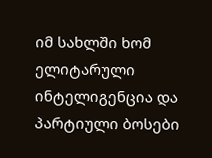იმ სახლში ხომ ელიტარული ინტელიგენცია და პარტიული ბოსები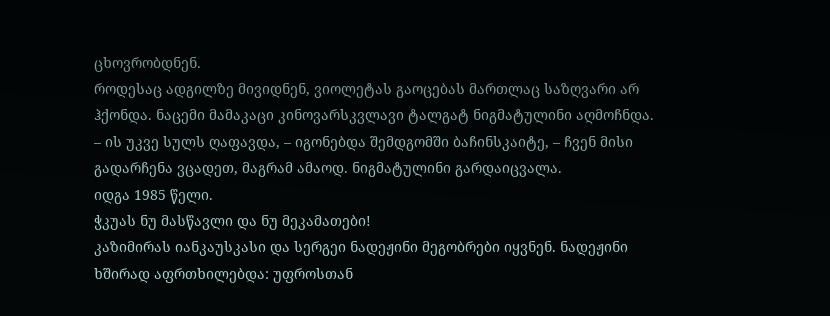ცხოვრობდნენ.
როდესაც ადგილზე მივიდნენ, ვიოლეტას გაოცებას მართლაც საზღვარი არ ჰქონდა. ნაცემი მამაკაცი კინოვარსკვლავი ტალგატ ნიგმატულინი აღმოჩნდა.
– ის უკვე სულს ღაფავდა, – იგონებდა შემდგომში ბაჩინსკაიტე, – ჩვენ მისი გადარჩენა ვცადეთ, მაგრამ ამაოდ. ნიგმატულინი გარდაიცვალა.
იდგა 1985 წელი.
ჭკუას ნუ მასწავლი და ნუ მეკამათები!
კაზიმირას იანკაუსკასი და სერგეი ნადეჟინი მეგობრები იყვნენ. ნადეჟინი ხშირად აფრთხილებდა: უფროსთან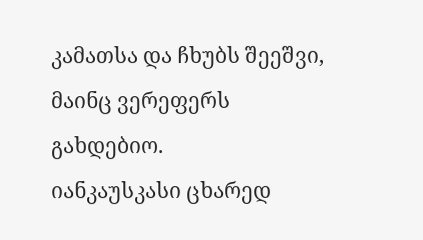კამათსა და ჩხუბს შეეშვი, მაინც ვერეფერს გახდებიო.
იანკაუსკასი ცხარედ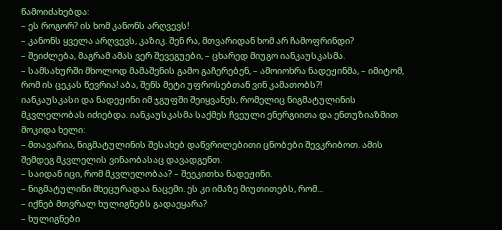წამოიძახებდა:
– ეს როგორ? ის ხომ კანონს არღვევს!
– კანონს ყველა არღვევს, კაზიკ. შენ რა, მთვარიდან ხომ არ ჩამოფრინდი?
– შეიძლება, მაგრამ ამას ვერ შევეგუები, – ცხარედ მიუგო იანკაუსკასმა.
– სამსახურში მხოლოდ მამაშენის გამო გაჩერებენ, – ამოიოხრა ნადეჟინმა, – იმიტომ, რომ ის ცეკას წევრია! აბა, შენს მეტი უფროსებთან ვინ კამათობს?!
იანკაუსკასი და ნადეჟინი იმ ჯგუფში შეიყვანეს, რომელიც ნიგმატულინის მკვლელობას იძიებდა. იანკაუსკასმა საქმეს ჩვეული ენერგიითა და ენთუზიაზმით მოკიდა ხელი:
– მთავარია, ნიგმატულინის შესახებ დაწვრილებითი ცნობები შევკრიბოთ. ამის შემდეგ მკვლელის ვინაობასაც დავადგენთ.
– საიდან იცი, რომ მკვლელობაა? – შეეკითხა ნადეჟინი.
– ნიგმატულინი მხეცურადაა ნაცემი. ეს კი იმაზე მიუთითებს, რომ...
– იქნებ მთვრალ ხულიგნებს გადაეყარა?
– ხულიგნები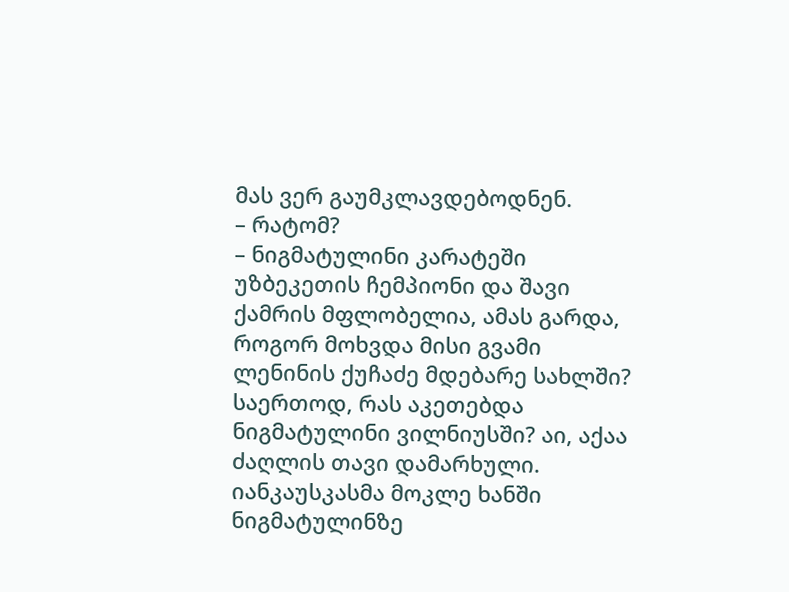მას ვერ გაუმკლავდებოდნენ.
– რატომ?
– ნიგმატულინი კარატეში უზბეკეთის ჩემპიონი და შავი ქამრის მფლობელია, ამას გარდა, როგორ მოხვდა მისი გვამი ლენინის ქუჩაძე მდებარე სახლში?
საერთოდ, რას აკეთებდა ნიგმატულინი ვილნიუსში? აი, აქაა ძაღლის თავი დამარხული.
იანკაუსკასმა მოკლე ხანში ნიგმატულინზე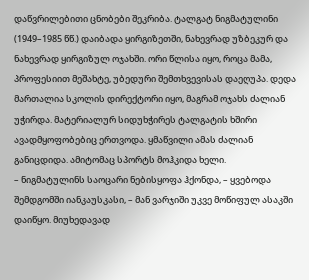დაწვრილებითი ცნობები შეკრიბა. ტალგატ ნიგმატულინი (1949–1985 წწ.) დაიბადა ყირგიზეთში, ნახევრად უზბეკურ და ნახევრად ყირგიზულ ოჯახში. ორი წლისა იყო, როცა მამა, პროფესიით მეშახტე, უბედური შემთხვევისას დაეღუპა. დედა მართალია სკოლის დირექტორი იყო, მაგრამ ოჯახს ძალიან უჭირდა. მატერიალურ სიდუხჭირეს ტალგატის ხშირი ავადმყოფობებიც ერთვოდა. ყმაწვილი ამას ძალიან განიცდიდა. ამიტომაც სპორტს მოჰკიდა ხელი.
– ნიგმატულინს საოცარი ნებისყოფა ჰქონდა, – ყვებოდა შემდგომში იანკაუსკასი, – მან ვარჯიში უკვე მოწიფულ ასაკში დაიწყო. მიუხედავად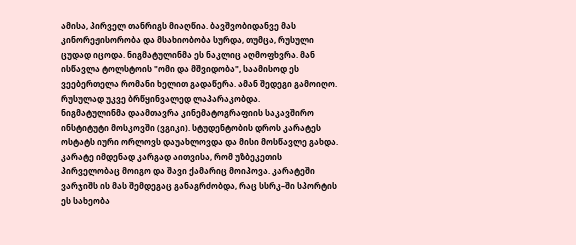ამისა, პირველ თანრიგს მიაღწია. ბავშვობიდანვე მას კინორეჟისორობა და მსახიობობა სურდა, თუმცა, რუსული ცუდად იცოდა. ნიგმატულინმა ეს ნაკლიც აღმოფხვრა. მან ისწავლა ტოლსტოის "ომი და მშვიდობა", საამისოდ ეს ვეებერთელა რომანი ხელით გადაწერა. ამან შედეგი გამოიღო. რუსულად უკვე ბრწყინვალედ ლაპარაკობდა.
ნიგმატულინმა დაამთავრა კინემატოგრაფიის საკავშირო ინსტიტუტი მოსკოვში (ვგიკი). სტუდენტობის დროს კარატეს ოსტატს იური ორლოვს დაუახლოვდა და მისი მოსწავლე გახდა. კარატე იმდენად კარგად აითვისა, რომ უზბეკეთის პირველობაც მოიგო და შავი ქამარიც მოიპოვა. კარატეში ვარჯიშს ის მას შემდეგაც განაგრძობდა, რაც სსრკ–ში სპორტის ეს სახეობა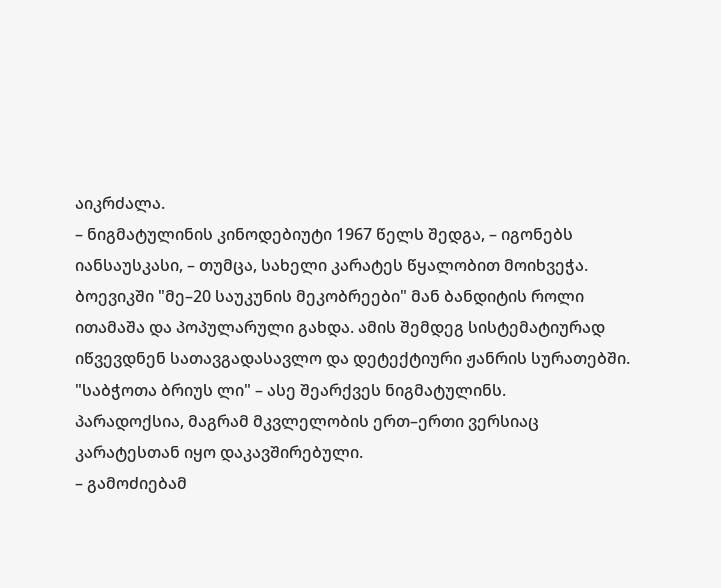აიკრძალა.
– ნიგმატულინის კინოდებიუტი 1967 წელს შედგა, – იგონებს იანსაუსკასი, – თუმცა, სახელი კარატეს წყალობით მოიხვეჭა. ბოევიკში "მე–20 საუკუნის მეკობრეები" მან ბანდიტის როლი ითამაშა და პოპულარული გახდა. ამის შემდეგ სისტემატიურად იწვევდნენ სათავგადასავლო და დეტექტიური ჟანრის სურათებში. "საბჭოთა ბრიუს ლი" – ასე შეარქვეს ნიგმატულინს.
პარადოქსია, მაგრამ მკვლელობის ერთ–ერთი ვერსიაც კარატესთან იყო დაკავშირებული.
– გამოძიებამ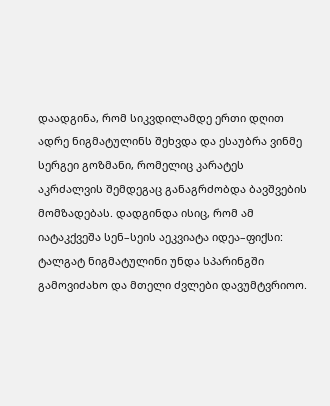დაადგინა, რომ სიკვდილამდე ერთი დღით ადრე ნიგმატულინს შეხვდა და ესაუბრა ვინმე სერგეი გოზმანი, რომელიც კარატეს აკრძალვის შემდეგაც განაგრძობდა ბავშვების მომზადებას. დადგინდა ისიც, რომ ამ იატაკქვეშა სენ–სეის აეკვიატა იდეა–ფიქსი: ტალგატ ნიგმატულინი უნდა სპარინგში გამოვიძახო და მთელი ძვლები დავუმტვრიოო.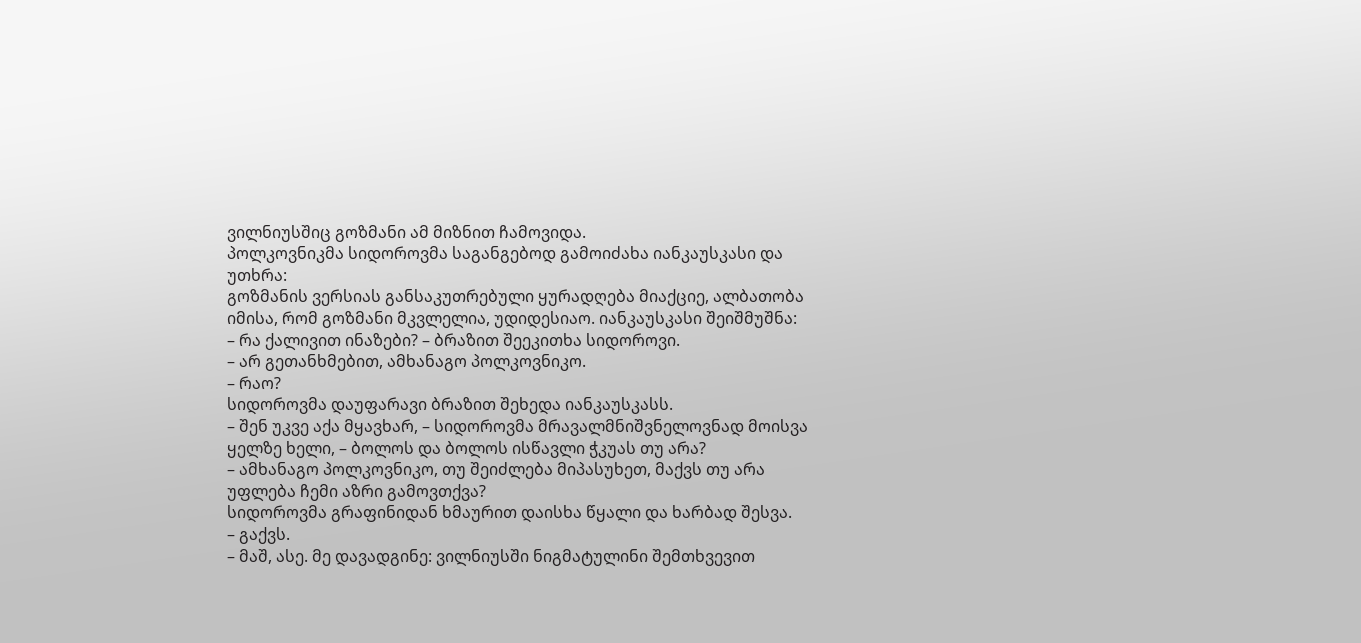ვილნიუსშიც გოზმანი ამ მიზნით ჩამოვიდა.
პოლკოვნიკმა სიდოროვმა საგანგებოდ გამოიძახა იანკაუსკასი და უთხრა:
გოზმანის ვერსიას განსაკუთრებული ყურადღება მიაქციე, ალბათობა იმისა, რომ გოზმანი მკვლელია, უდიდესიაო. იანკაუსკასი შეიშმუშნა:
– რა ქალივით ინაზები? – ბრაზით შეეკითხა სიდოროვი.
– არ გეთანხმებით, ამხანაგო პოლკოვნიკო.
– რაო?
სიდოროვმა დაუფარავი ბრაზით შეხედა იანკაუსკასს.
– შენ უკვე აქა მყავხარ, – სიდოროვმა მრავალმნიშვნელოვნად მოისვა ყელზე ხელი, – ბოლოს და ბოლოს ისწავლი ჭკუას თუ არა?
– ამხანაგო პოლკოვნიკო, თუ შეიძლება მიპასუხეთ, მაქვს თუ არა უფლება ჩემი აზრი გამოვთქვა?
სიდოროვმა გრაფინიდან ხმაურით დაისხა წყალი და ხარბად შესვა.
– გაქვს.
– მაშ, ასე. მე დავადგინე: ვილნიუსში ნიგმატულინი შემთხვევით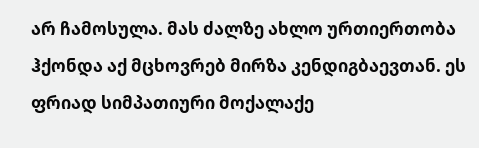არ ჩამოსულა. მას ძალზე ახლო ურთიერთობა ჰქონდა აქ მცხოვრებ მირზა კენდიგბაევთან. ეს ფრიად სიმპათიური მოქალაქე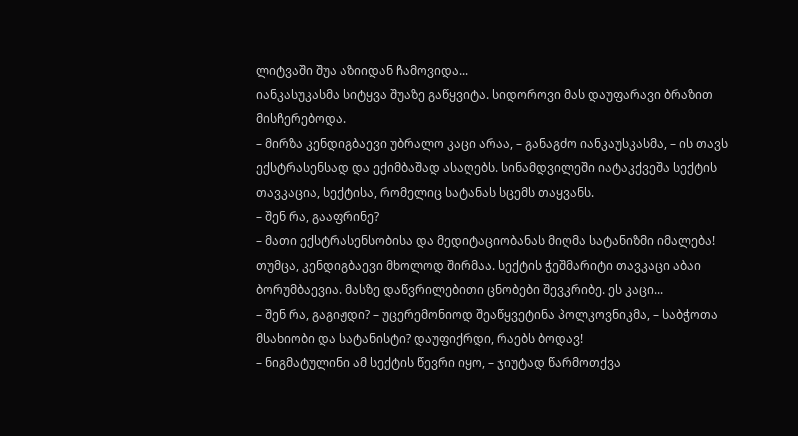ლიტვაში შუა აზიიდან ჩამოვიდა...
იანკასუკასმა სიტყვა შუაზე გაწყვიტა. სიდოროვი მას დაუფარავი ბრაზით მისჩერებოდა.
– მირზა კენდიგბაევი უბრალო კაცი არაა, – განაგძო იანკაუსკასმა, – ის თავს ექსტრასენსად და ექიმბაშად ასაღებს. სინამდვილეში იატაკქვეშა სექტის თავკაცია, სექტისა, რომელიც სატანას სცემს თაყვანს.
– შენ რა, გააფრინე?
– მათი ექსტრასენსობისა და მედიტაციობანას მიღმა სატანიზმი იმალება! თუმცა, კენდიგბაევი მხოლოდ შირმაა. სექტის ჭეშმარიტი თავკაცი აბაი ბორუმბაევია. მასზე დაწვრილებითი ცნობები შევკრიბე. ეს კაცი...
– შენ რა, გაგიჟდი? – უცერემონიოდ შეაწყვეტინა პოლკოვნიკმა, – საბჭოთა მსახიობი და სატანისტი? დაუფიქრდი, რაებს ბოდავ!
– ნიგმატულინი ამ სექტის წევრი იყო, – ჯიუტად წარმოთქვა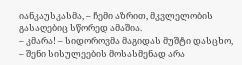იანკაუსკასმა, – ჩემი აზრით, მკვლელობის გასაღებიც სწორედ ამაშია.
– კმარა! – სიდოროვმა მაგიდას მუშტი დასცხო, – შენი სისულეების მოსასმენად არა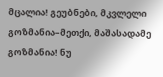მცალია! გეუბნები, მკვლელი გოზმანია–მეთქი, მაშასადამე გოზმანია! ნუ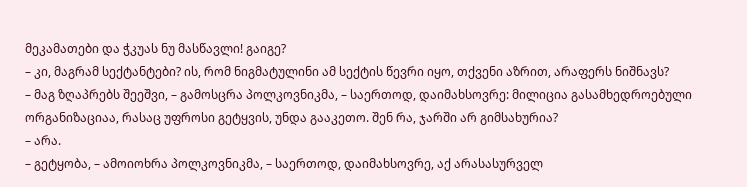მეკამათები და ჭკუას ნუ მასწავლი! გაიგე?
– კი, მაგრამ სექტანტები? ის, რომ ნიგმატულინი ამ სექტის წევრი იყო, თქვენი აზრით, არაფერს ნიშნავს?
– მაგ ზღაპრებს შეეშვი, – გამოსცრა პოლკოვნიკმა, – საერთოდ, დაიმახსოვრე: მილიცია გასამხედროებული ორგანიზაციაა, რასაც უფროსი გეტყვის, უნდა გააკეთო. შენ რა, ჯარში არ გიმსახურია?
– არა.
– გეტყობა, – ამოიოხრა პოლკოვნიკმა, – საერთოდ, დაიმახსოვრე, აქ არასასურველ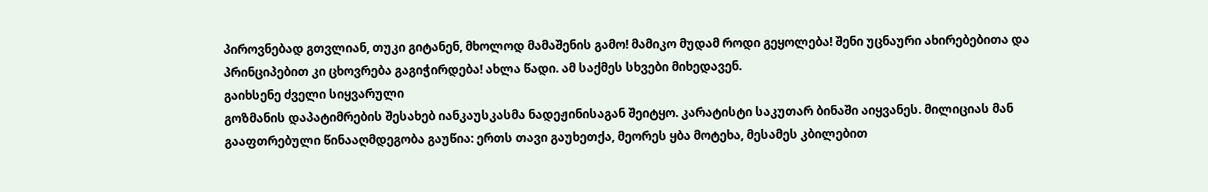პიროვნებად გთვლიან, თუკი გიტანენ, მხოლოდ მამაშენის გამო! მამიკო მუდამ როდი გეყოლება! შენი უცნაური ახირებებითა და პრინციპებით კი ცხოვრება გაგიჭირდება! ახლა წადი. ამ საქმეს სხვები მიხედავენ.
გაიხსენე ძველი სიყვარული
გოზმანის დაპატიმრების შესახებ იანკაუსკასმა ნადეჟინისაგან შეიტყო. კარატისტი საკუთარ ბინაში აიყვანეს. მილიციას მან გააფთრებული წინააღმდეგობა გაუწია: ერთს თავი გაუხეთქა, მეორეს ყბა მოტეხა, მესამეს კბილებით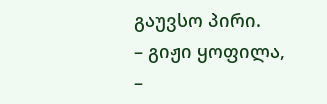გაუვსო პირი.
– გიჟი ყოფილა, –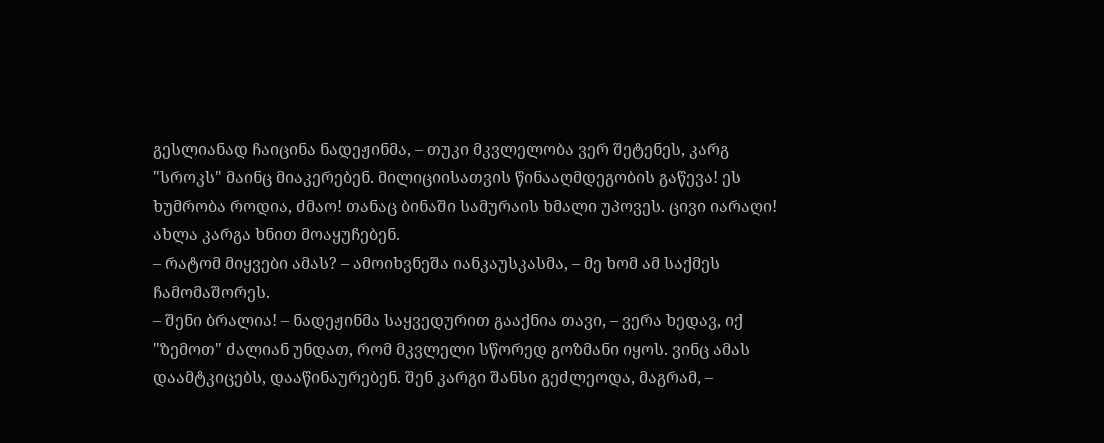გესლიანად ჩაიცინა ნადეჟინმა, – თუკი მკვლელობა ვერ შეტენეს, კარგ "სროკს" მაინც მიაკერებენ. მილიციისათვის წინააღმდეგობის გაწევა! ეს ხუმრობა როდია, ძმაო! თანაც ბინაში სამურაის ხმალი უპოვეს. ცივი იარაღი! ახლა კარგა ხნით მოაყუჩებენ.
– რატომ მიყვები ამას? – ამოიხვნეშა იანკაუსკასმა, – მე ხომ ამ საქმეს ჩამომაშორეს.
– შენი ბრალია! – ნადეჟინმა საყვედურით გააქნია თავი, – ვერა ხედავ, იქ "ზემოთ" ძალიან უნდათ, რომ მკვლელი სწორედ გოზმანი იყოს. ვინც ამას დაამტკიცებს, დააწინაურებენ. შენ კარგი შანსი გეძლეოდა, მაგრამ, –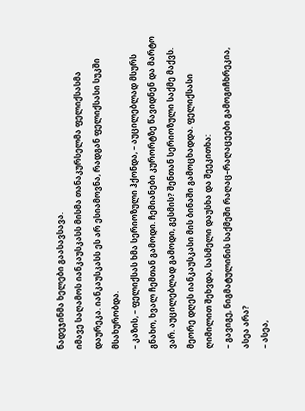ნადეჯინმა ხელები გაასავსავა.
იმავე საღამოს იანკაუსკასს მისმა თანაკურსელმა ფელიქსასმა დაურეკა. იანკაუსკასს ეს არ ესიამოვნა, რადგან ფელიქსასი სუკში მსახურობდა.
– კაზის, – ფელიქსას ხმა სერიოზული ჰქონდა, – აუცილებლად მსურს გნახო, ხვალ ჩემთან გამოდი. ჩემიანები კურორტზე წავიდნენ და მარტო ვარ. აუცილებლად გამოდი, გესმის? შენთან სერიოზული საქმე მაქვს.
მეორე დღეს იანკაუსკასი მის ბინაში გამოცხადდა. ფელიქსასი ღიმილით შეხვდა, სასმელი დაუსხა და შეეკითხა:
– გავიგე, ნიგმატულინის საქმეში რაღაც–რაღაცეები გამოგიჩხრეკია, ასეა არა?
– ასეა,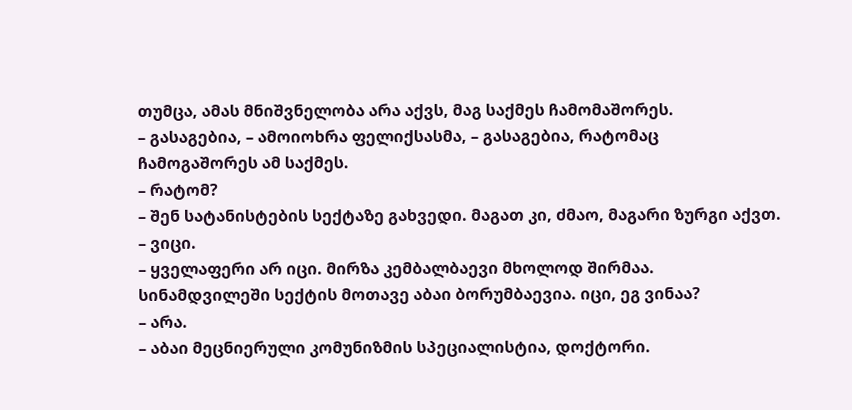თუმცა, ამას მნიშვნელობა არა აქვს, მაგ საქმეს ჩამომაშორეს.
– გასაგებია, – ამოიოხრა ფელიქსასმა, – გასაგებია, რატომაც ჩამოგაშორეს ამ საქმეს.
– რატომ?
– შენ სატანისტების სექტაზე გახვედი. მაგათ კი, ძმაო, მაგარი ზურგი აქვთ.
– ვიცი.
– ყველაფერი არ იცი. მირზა კემბალბაევი მხოლოდ შირმაა. სინამდვილეში სექტის მოთავე აბაი ბორუმბაევია. იცი, ეგ ვინაა?
– არა.
– აბაი მეცნიერული კომუნიზმის სპეციალისტია, დოქტორი.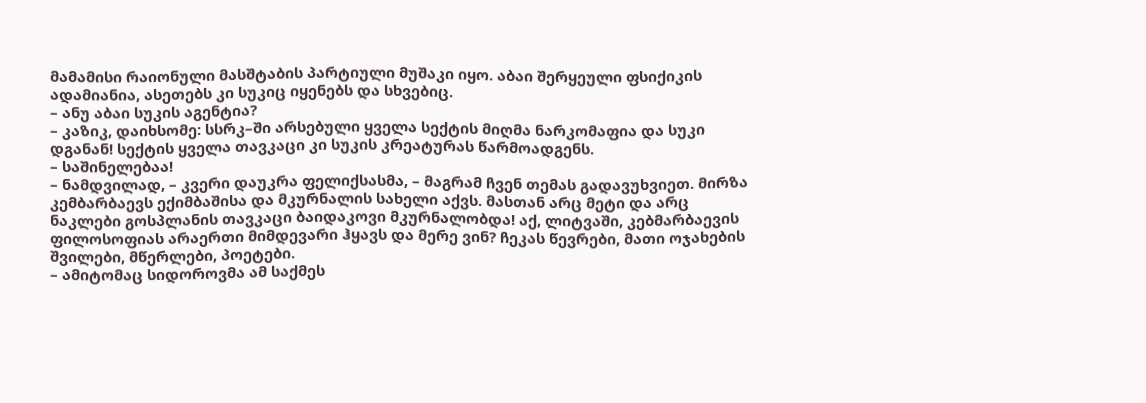მამამისი რაიონული მასშტაბის პარტიული მუშაკი იყო. აბაი შერყეული ფსიქიკის ადამიანია, ასეთებს კი სუკიც იყენებს და სხვებიც.
– ანუ აბაი სუკის აგენტია?
– კაზიკ, დაიხსომე: სსრკ–ში არსებული ყველა სექტის მიღმა ნარკომაფია და სუკი დგანან! სექტის ყველა თავკაცი კი სუკის კრეატურას წარმოადგენს.
– საშინელებაა!
– ნამდვილად, – კვერი დაუკრა ფელიქსასმა, – მაგრამ ჩვენ თემას გადავუხვიეთ. მირზა კემბარბაევს ექიმბაშისა და მკურნალის სახელი აქვს. მასთან არც მეტი და არც ნაკლები გოსპლანის თავკაცი ბაიდაკოვი მკურნალობდა! აქ, ლიტვაში, კებმარბაევის ფილოსოფიას არაერთი მიმდევარი ჰყავს და მერე ვინ? ჩეკას წევრები, მათი ოჯახების შვილები, მწერლები, პოეტები.
– ამიტომაც სიდოროვმა ამ საქმეს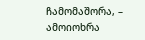ჩამომაშორა, – ამოიოხრა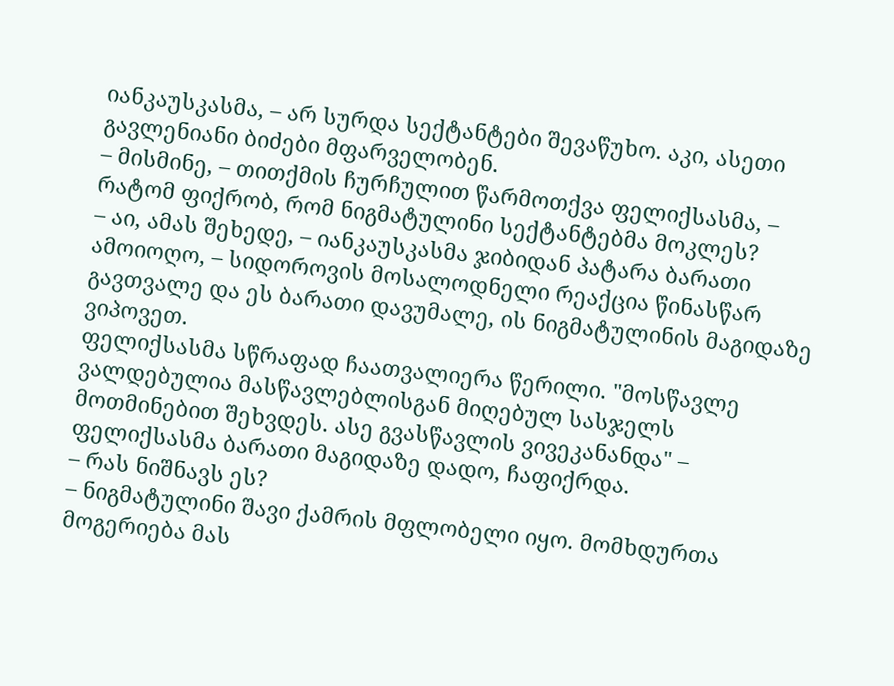იანკაუსკასმა, – არ სურდა სექტანტები შევაწუხო. აკი, ასეთი გავლენიანი ბიძები მფარველობენ.
– მისმინე, – თითქმის ჩურჩულით წარმოთქვა ფელიქსასმა, – რატომ ფიქრობ, რომ ნიგმატულინი სექტანტებმა მოკლეს?
– აი, ამას შეხედე, – იანკაუსკასმა ჯიბიდან პატარა ბარათი ამოიოღო, – სიდოროვის მოსალოდნელი რეაქცია წინასწარ გავთვალე და ეს ბარათი დავუმალე, ის ნიგმატულინის მაგიდაზე ვიპოვეთ.
ფელიქსასმა სწრაფად ჩაათვალიერა წერილი. "მოსწავლე ვალდებულია მასწავლებლისგან მიღებულ სასჯელს მოთმინებით შეხვდეს. ასე გვასწავლის ვივეკანანდა" – ფელიქსასმა ბარათი მაგიდაზე დადო, ჩაფიქრდა.
– რას ნიშნავს ეს?
– ნიგმატულინი შავი ქამრის მფლობელი იყო. მომხდურთა მოგერიება მას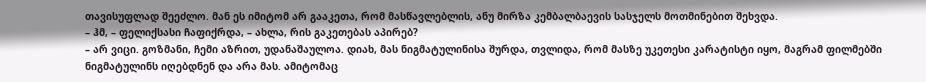თავისუფლად შეეძლო. მან ეს იმიტომ არ გააკეთა, რომ მასწავლებლის, ანუ მირზა კემბალბაევის სასჯელს მოთმინებით შეხვდა.
– ჰმ, – ფელიქსასი ჩაფიქრდა, – ახლა, რის გაკეთებას აპირებ?
– არ ვიცი. გოზმანი, ჩემი აზრით, უდანაშაულოა. დიახ, მას ნიგმატულინისა შურდა, თვლიდა, რომ მასზე უკეთესი კარატისტი იყო, მაგრამ ფილმებში ნიგმატულინს იღებდნენ და არა მას. ამიტომაც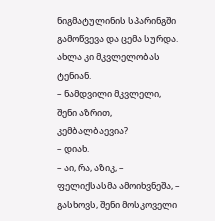ნიგმატულინის სპარინგში გამოწვევა და ცემა სურდა. ახლა კი მკვლელობას ტენიან.
– ნამდვილი მკვლელი, შენი აზრით, კემბალბაევია?
– დიახ.
– აი, რა, აზიკ, – ფელიქსასმა ამოიხვნეშა, – გასხოვს, შენი მოსკოველი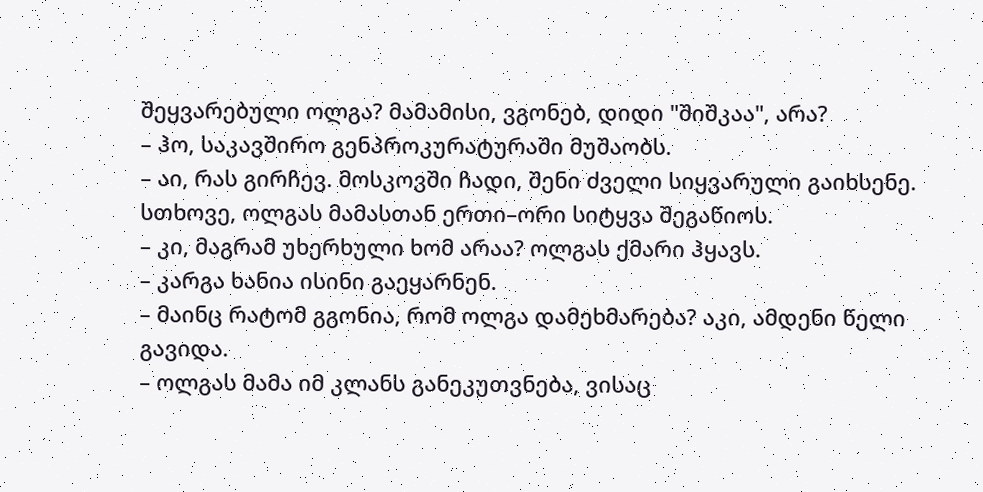შეყვარებული ოლგა? მამამისი, ვგონებ, დიდი "შიშკაა", არა?
– ჰო, საკავშირო გენპროკურატურაში მუშაობს.
– აი, რას გირჩევ. მოსკოვში ჩადი, შენი ძველი სიყვარული გაიხსენე. სთხოვე, ოლგას მამასთან ერთი–ორი სიტყვა შეგაწიოს.
– კი, მაგრამ უხერხული ხომ არაა? ოლგას ქმარი ჰყავს.
– კარგა ხანია ისინი გაეყარნენ.
– მაინც რატომ გგონია, რომ ოლგა დამეხმარება? აკი, ამდენი წელი გავიდა.
– ოლგას მამა იმ კლანს განეკუთვნება, ვისაც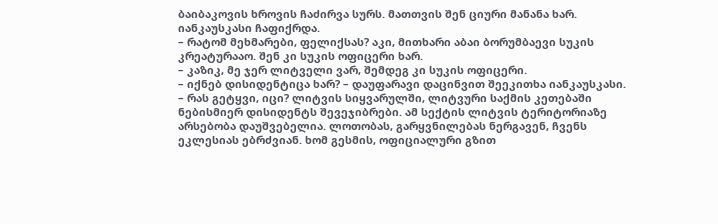ბაიბაკოვის ხროვის ჩაძირვა სურს. მათთვის შენ ციური მანანა ხარ.
იანკაუსკასი ჩაფიქრდა.
– რატომ მეხმარები, ფელიქსას? აკი, მითხარი აბაი ბორუმბაევი სუკის კრეატურააო. შენ კი სუკის ოფიცერი ხარ.
– კაზიკ, მე ჯერ ლიტველი ვარ, შემდეგ კი სუკის ოფიცერი.
– იქნებ დისიდენტიცა ხარ? – დაუფარავი დაცინვით შეეკითხა იანკაუსკასი.
– რას გეტყვი, იცი? ლიტვის სიყვარულში, ლიტვური საქმის კეთებაში ნებისმიერ დისიდენტს შევეჯიბრები. ამ სექტის ლიტვის ტერიტორიაზე არსებობა დაუშვებელია. ლოთობას, გარყვნილებას ნერგავენ, ჩვენს ეკლესიას ებრძვიან. ხომ გესმის, ოფიციალური გზით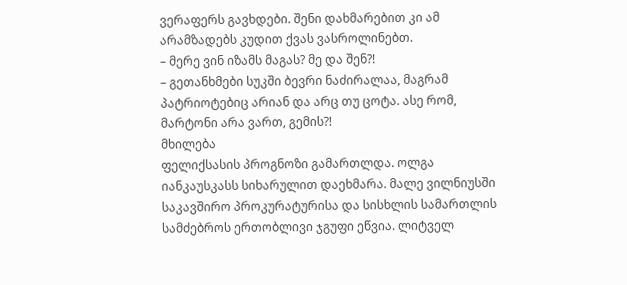ვერაფერს გავხდები. შენი დახმარებით კი ამ არამზადებს კუდით ქვას ვასროლინებთ.
– მერე ვინ იზამს მაგას? მე და შენ?!
– გეთანხმები სუკში ბევრი ნაძირალაა, მაგრამ პატრიოტებიც არიან და არც თუ ცოტა. ასე რომ, მარტონი არა ვართ, გემის?!
მხილება
ფელიქსასის პროგნოზი გამართლდა. ოლგა იანკაუსკასს სიხარულით დაეხმარა. მალე ვილნიუსში საკავშირო პროკურატურისა და სისხლის სამართლის სამძებროს ერთობლივი ჯგუფი ეწვია. ლიტველ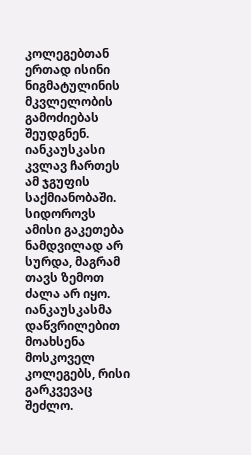კოლეგებთან ერთად ისინი ნიგმატულინის მკვლელობის გამოძიებას შეუდგნენ. იანკაუსკასი კვლავ ჩართეს ამ ჯგუფის საქმიანობაში. სიდოროვს ამისი გაკეთება ნამდვილად არ სურდა, მაგრამ თავს ზემოთ ძალა არ იყო.
იანკაუსკასმა დაწვრილებით მოახსენა მოსკოველ კოლეგებს, რისი გარკვევაც შეძლო.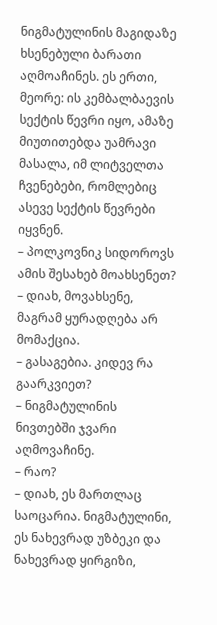ნიგმატულინის მაგიდაზე ხსენებული ბარათი აღმოაჩინეს. ეს ერთი, მეორე: ის კემბალბაევის სექტის წევრი იყო, ამაზე მიუთითებდა უამრავი მასალა, იმ ლიტველთა ჩვენებები, რომლებიც ასევე სექტის წევრები იყვნენ.
– პოლკოვნიკ სიდოროვს ამის შესახებ მოახსენეთ?
– დიახ, მოვახსენე, მაგრამ ყურადღება არ მომაქცია.
– გასაგებია. კიდევ რა გაარკვიეთ?
– ნიგმატულინის ნივთებში ჯვარი აღმოვაჩინე.
– რაო?
– დიახ, ეს მართლაც საოცარია. ნიგმატულინი, ეს ნახევრად უზბეკი და ნახევრად ყირგიზი,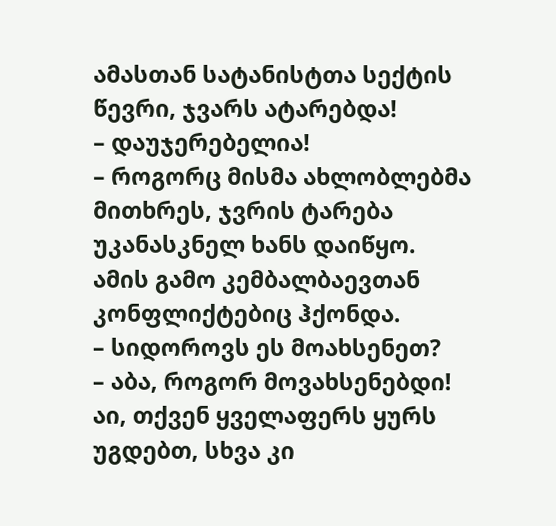ამასთან სატანისტთა სექტის წევრი, ჯვარს ატარებდა!
– დაუჯერებელია!
– როგორც მისმა ახლობლებმა მითხრეს, ჯვრის ტარება უკანასკნელ ხანს დაიწყო. ამის გამო კემბალბაევთან კონფლიქტებიც ჰქონდა.
– სიდოროვს ეს მოახსენეთ?
– აბა, როგორ მოვახსენებდი! აი, თქვენ ყველაფერს ყურს უგდებთ, სხვა კი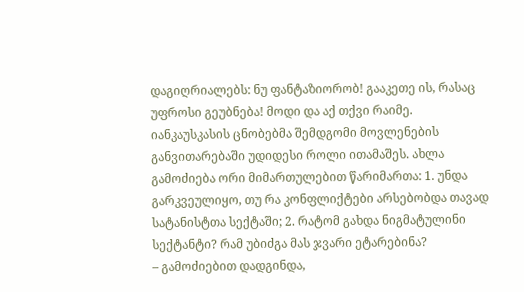დაგიღრიალებს: ნუ ფანტაზიორობ! გააკეთე ის, რასაც უფროსი გეუბნება! მოდი და აქ თქვი რაიმე.
იანკაუსკასის ცნობებმა შემდგომი მოვლენების განვითარებაში უდიდესი როლი ითამაშეს. ახლა გამოძიება ორი მიმართულებით წარიმართა: 1. უნდა გარკვეულიყო, თუ რა კონფლიქტები არსებობდა თავად სატანისტთა სექტაში; 2. რატომ გახდა ნიგმატულინი სექტანტი? რამ უბიძგა მას ჯვარი ეტარებინა?
– გამოძიებით დადგინდა,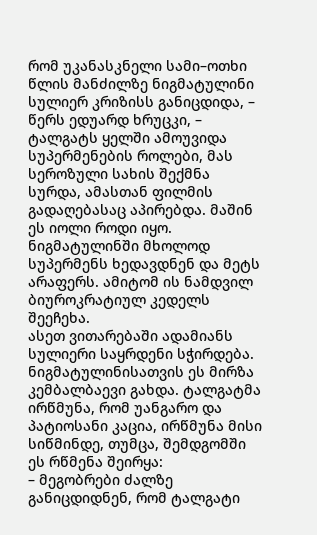რომ უკანასკნელი სამი–ოთხი წლის მანძილზე ნიგმატულინი სულიერ კრიზისს განიცდიდა, – წერს ედუარდ ხრუცკი, – ტალგატს ყელში ამოუვიდა სუპერმენების როლები, მას სეროზული სახის შექმნა სურდა, ამასთან ფილმის გადაღებასაც აპირებდა. მაშინ ეს იოლი როდი იყო. ნიგმატულინში მხოლოდ სუპერმენს ხედავდნენ და მეტს არაფერს. ამიტომ ის ნამდვილ ბიუროკრატიულ კედელს შეეჩეხა.
ასეთ ვითარებაში ადამიანს სულიერი საყრდენი სჭირდება. ნიგმატულინისათვის ეს მირზა კემბალბაევი გახდა. ტალგატმა ირწმუნა, რომ უანგარო და პატიოსანი კაცია, ირწმუნა მისი სიწმინდე, თუმცა, შემდგომში ეს რწმენა შეირყა:
– მეგობრები ძალზე განიცდიდნენ, რომ ტალგატი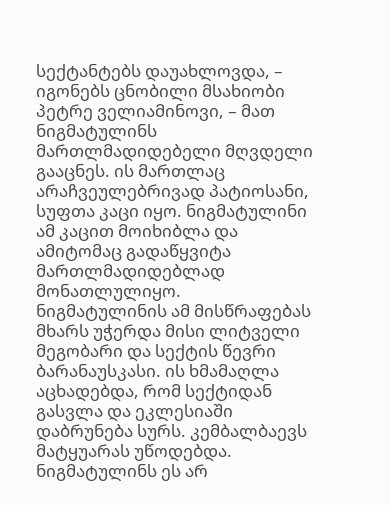სექტანტებს დაუახლოვდა, – იგონებს ცნობილი მსახიობი პეტრე ველიამინოვი, – მათ ნიგმატულინს მართლმადიდებელი მღვდელი გააცნეს. ის მართლაც არაჩვეულებრივად პატიოსანი, სუფთა კაცი იყო. ნიგმატულინი ამ კაცით მოიხიბლა და ამიტომაც გადაწყვიტა მართლმადიდებლად მონათლულიყო.
ნიგმატულინის ამ მისწრაფებას მხარს უჭერდა მისი ლიტველი მეგობარი და სექტის წევრი ბარანაუსკასი. ის ხმამაღლა აცხადებდა, რომ სექტიდან გასვლა და ეკლესიაში დაბრუნება სურს. კემბალბაევს მატყუარას უწოდებდა. ნიგმატულინს ეს არ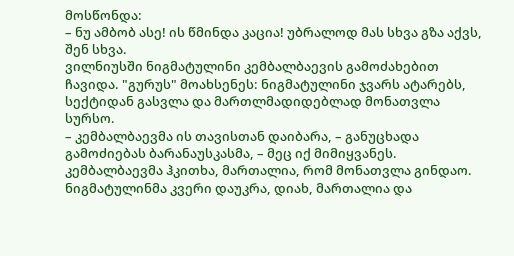მოსწონდა:
– ნუ ამბობ ასე! ის წმინდა კაცია! უბრალოდ მას სხვა გზა აქვს, შენ სხვა.
ვილნიუსში ნიგმატულინი კემბალბაევის გამოძახებით ჩავიდა. "გურუს" მოახსენეს: ნიგმატულინი ჯვარს ატარებს, სექტიდან გასვლა და მართლმადიდებლად მონათვლა სურსო.
– კემბალბაევმა ის თავისთან დაიბარა, – განუცხადა გამოძიებას ბარანაუსკასმა, – მეც იქ მიმიყვანეს. კემბალბაევმა ჰკითხა, მართალია, რომ მონათვლა გინდაო. ნიგმატულინმა კვერი დაუკრა, დიახ, მართალია და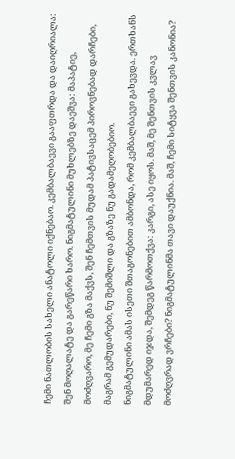ჩემი ნათლობის სახელი ანატოლი იქნებაო. კემბალბაევი გააფთრდა და დაიღრიალა: შენ მოღალატე და გარეწარი ხარო. ნიგმატულინი მუხლებზე დაეშვა: მაპატიე, მოძღვარო, მე ჩემი გზა მაქვს, შენ ჩემთვის მუდამ პატივსაცემ პიროვნებად დარჩები, მაგრამ გემუდარები, ნუ შემიშლი და გზაზე ნუ გადამეღობებიო.
ნიგმატულინი ამას ისეთი შთაგონებით ამბონდა, რომ კემბალბაევი გახევდა. ერთხანს მდუმარედ იჯდა, შემდეგ წარმოთქვა: კარგი, ასე იყოს. მაშ, მე შენთვის კვლავ მოძღვრად ვრჩები? ნიგმატულინმა თავი დაუქნია. მაშ, ჩემი სიტყვა შენთვის კანონია?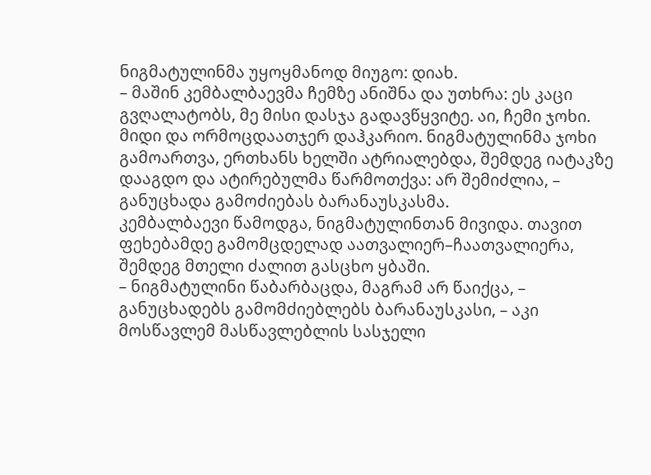ნიგმატულინმა უყოყმანოდ მიუგო: დიახ.
– მაშინ კემბალბაევმა ჩემზე ანიშნა და უთხრა: ეს კაცი გვღალატობს, მე მისი დასჯა გადავწყვიტე. აი, ჩემი ჯოხი. მიდი და ორმოცდაათჯერ დაჰკარიო. ნიგმატულინმა ჯოხი გამოართვა, ერთხანს ხელში ატრიალებდა, შემდეგ იატაკზე დააგდო და ატირებულმა წარმოთქვა: არ შემიძლია, – განუცხადა გამოძიებას ბარანაუსკასმა.
კემბალბაევი წამოდგა, ნიგმატულინთან მივიდა. თავით ფეხებამდე გამომცდელად აათვალიერ–ჩაათვალიერა, შემდეგ მთელი ძალით გასცხო ყბაში.
– ნიგმატულინი წაბარბაცდა, მაგრამ არ წაიქცა, – განუცხადებს გამომძიებლებს ბარანაუსკასი, – აკი მოსწავლემ მასწავლებლის სასჯელი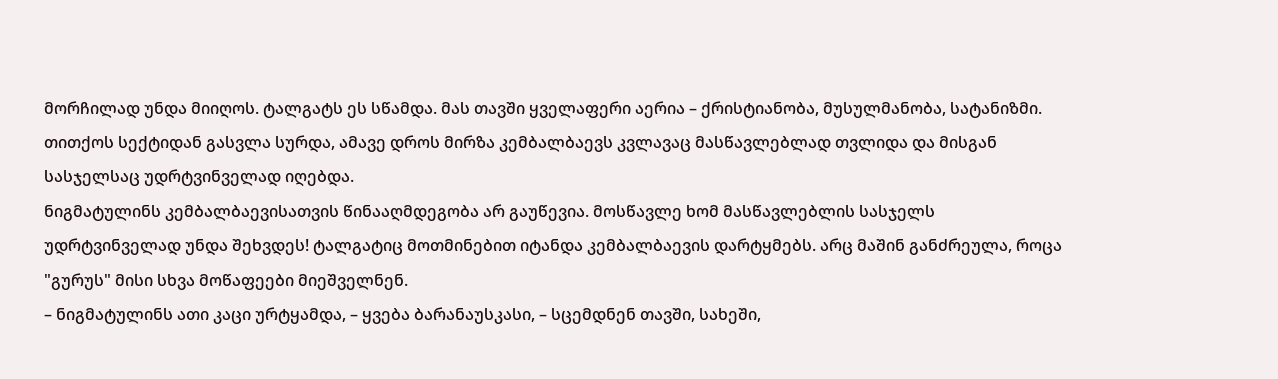მორჩილად უნდა მიიღოს. ტალგატს ეს სწამდა. მას თავში ყველაფერი აერია – ქრისტიანობა, მუსულმანობა, სატანიზმი. თითქოს სექტიდან გასვლა სურდა, ამავე დროს მირზა კემბალბაევს კვლავაც მასწავლებლად თვლიდა და მისგან სასჯელსაც უდრტვინველად იღებდა.
ნიგმატულინს კემბალბაევისათვის წინააღმდეგობა არ გაუწევია. მოსწავლე ხომ მასწავლებლის სასჯელს უდრტვინველად უნდა შეხვდეს! ტალგატიც მოთმინებით იტანდა კემბალბაევის დარტყმებს. არც მაშინ განძრეულა, როცა "გურუს" მისი სხვა მოწაფეები მიეშველნენ.
– ნიგმატულინს ათი კაცი ურტყამდა, – ყვება ბარანაუსკასი, – სცემდნენ თავში, სახეში,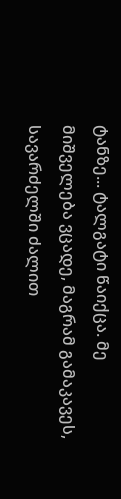ტანზე... ტალგატი წაიქცა. მე მიშველება ვცადე, მაგრამ გამაკავეს, სავარძელში ძალით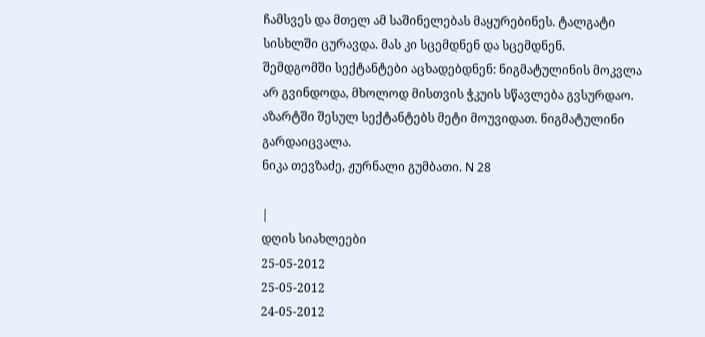ჩამსვეს და მთელ ამ საშინელებას მაყურებინეს. ტალგატი სისხლში ცურავდა. მას კი სცემდნენ და სცემდნენ.
შემდგომში სექტანტები აცხადებდნენ: ნიგმატულინის მოკვლა არ გვინდოდა, მხოლოდ მისთვის ჭკუის სწავლება გვსურდაო. აზარტში შესულ სექტანტებს მეტი მოუვიდათ. ნიგმატულინი გარდაიცვალა.
ნიკა თევზაძე, ჟურნალი გუმბათი. N 28

|
დღის სიახლეები
25-05-2012
25-05-2012
24-05-2012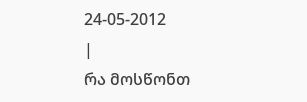24-05-2012
|
რა მოსწონთ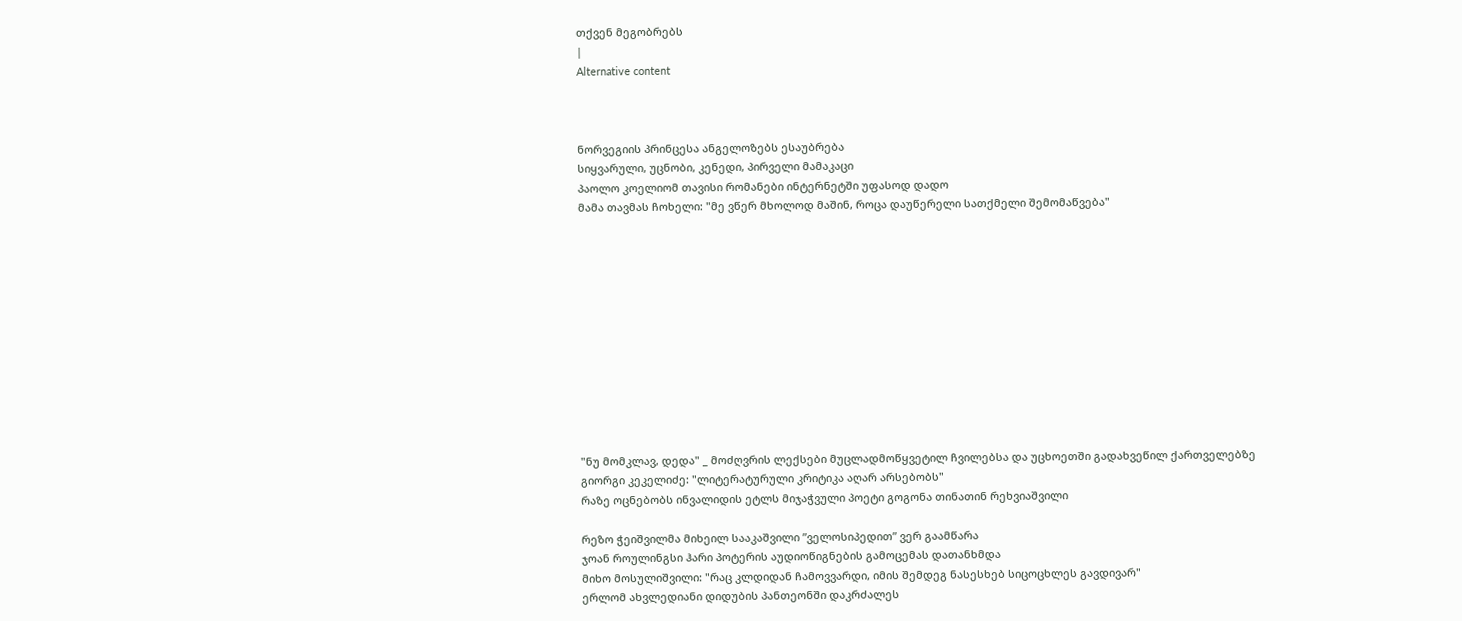თქვენ მეგობრებს
|
Alternative content



ნორვეგიის პრინცესა ანგელოზებს ესაუბრება
სიყვარული, უცნობი, კენედი, პირველი მამაკაცი
პაოლო კოელიომ თავისი რომანები ინტერნეტში უფასოდ დადო
მამა თავმას ჩოხელი: "მე ვწერ მხოლოდ მაშინ, როცა დაუწერელი სათქმელი შემომაწვება"












"ნუ მომკლავ, დედა" _ მოძღვრის ლექსები მუცლადმოწყვეტილ ჩვილებსა და უცხოეთში გადახვეწილ ქართველებზე
გიორგი კეკელიძე: "ლიტერატურული კრიტიკა აღარ არსებობს"
რაზე ოცნებობს ინვალიდის ეტლს მიჯაჭვული პოეტი გოგონა თინათინ რეხვიაშვილი

რეზო ჭეიშვილმა მიხეილ სააკაშვილი ”ველოსიპედით” ვერ გაამწარა
ჯოან როულინგსი ჰარი პოტერის აუდიოწიგნების გამოცემას დათანხმდა
მიხო მოსულიშვილი: "რაც კლდიდან ჩამოვვარდი, იმის შემდეგ ნასესხებ სიცოცხლეს გავდივარ"
ერლომ ახვლედიანი დიდუბის პანთეონში დაკრძალეს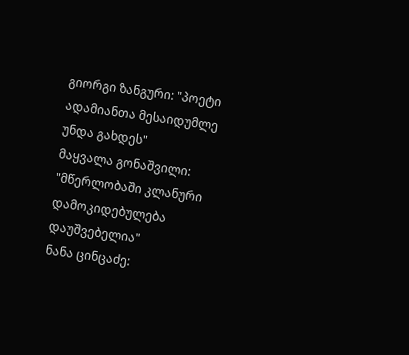გიორგი ზანგური: "პოეტი ადამიანთა მესაიდუმლე უნდა გახდეს"
მაყვალა გონაშვილი: "მწერლობაში კლანური დამოკიდებულება დაუშვებელია"
ნანა ცინცაძე: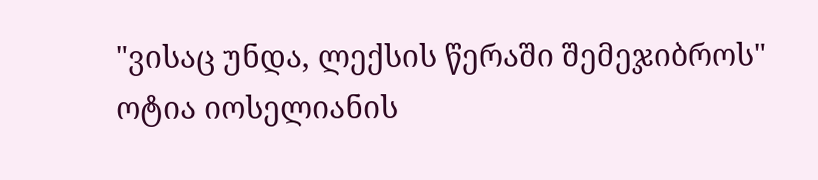"ვისაც უნდა, ლექსის წერაში შემეჯიბროს"
ოტია იოსელიანის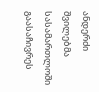ანდერძი შვილებმა სასამართლოში გაასაჩივრეს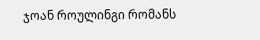ჯოან როულინგი რომანს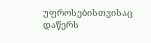უფროსებისთვისაც დაწერს